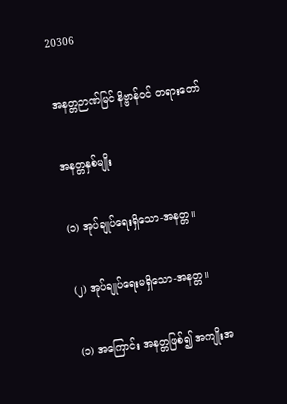20306

အနတ္တဉာဏ်မြင် နိဗ္ဗာန်ဝင် တရားတော်

အနတ္တနှစ်မျိုး

(၁) အုပ်ချုပ်ရေးရှိသော-အနတ္တ။

(၂) အုပ်ချုပ်ရေးမရှိသော-အနတ္တ။

(၁) အကြောင်း အနတ္တဖြစ်၍ အကျိုးအ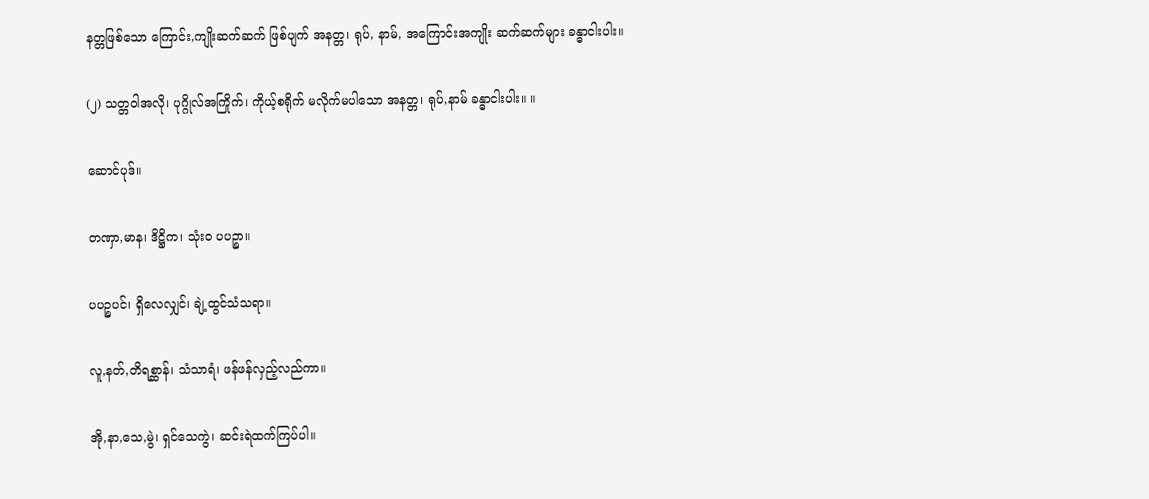နတ္တဖြစ်သော ကြောင်း,ကျိုးဆက်ဆက် ဖြစ်ပျက် အနတ္တ၊ ရုပ်, နာမ်, အကြောင်းအကျိုး ဆက်ဆက်များ ခန္ဓာငါးပါး။

(၂) သတ္တဝါအလို၊ ပုဂ္ဂိုလ်အကြိုက်၊ ကိုယ့်စရိုက် မလိုက်မပါသော အနတ္တ၊ ရုပ်,နာမ် ခန္ဓာငါးပါး။ ။

ဆောင်ပုဒ်။

တဏှာ,မာန၊ ဒိဋ္ဌိက၊ သုံးဝ ပပဉ္စာ။

ပပဉ္စပင်၊ ရှိလေလျှင်၊ ချဲ့ထွင်သံသရာ။

လူ,နတ်,တိရစ္ဆာန်၊ သံသာရံ၊ ဖန်ဖန်လှည့်လည်ကာ။

အို,နာ,သေ,မွဲ၊ ရှင်သေကွဲ၊ ဆင်းရဲထက်ကြပ်ပါ။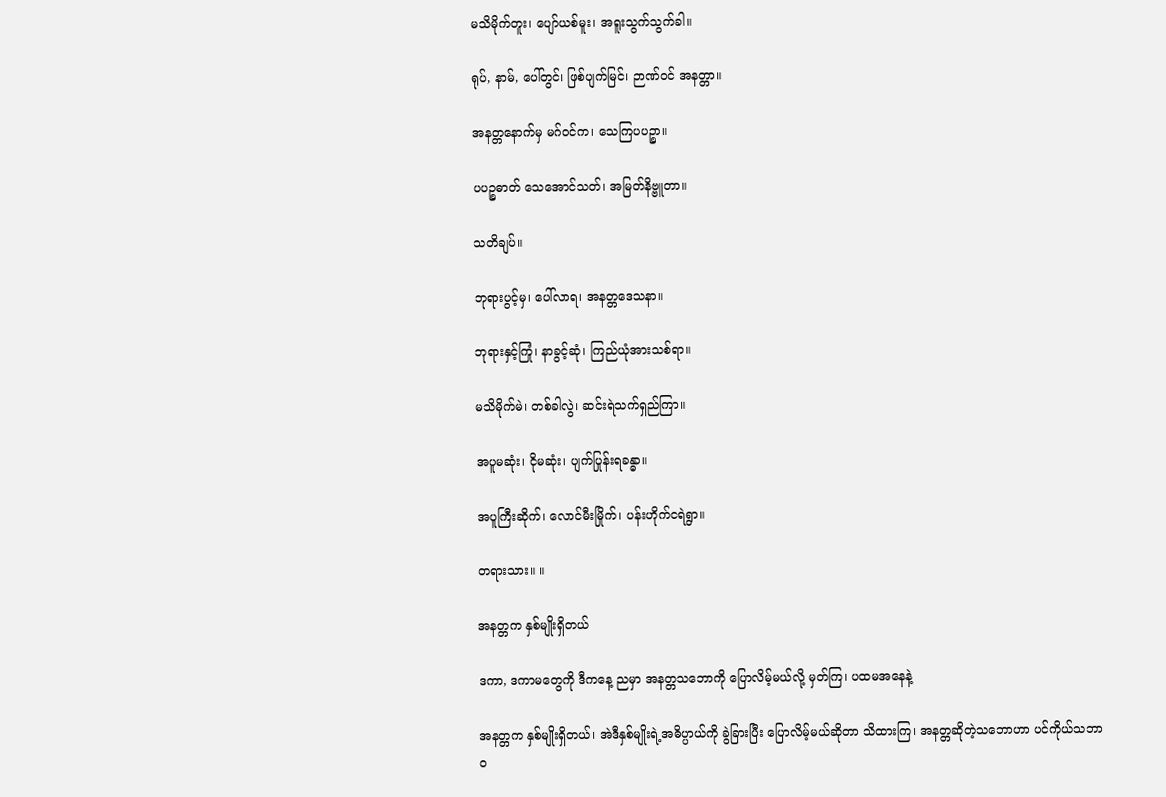မသိမိုက်တူး၊ ပျော်ယစ်မူး၊ အရူးသွက်သွက်ခါ။

ရုပ်, နာမ်, ပေါ်တွင်၊ ဖြစ်ပျက်မြင်၊ ဉာဏ်ဝင် အနတ္တာ။

အနတ္တနောက်မှ မဂ်ဝင်က၊ သေကြပပဉ္စာ။

ပပဉ္စဓာတ် သေအောင်သတ်၊ အမြတ်နိဗ္ဗူတာ။

သတိချပ်။

ဘုရားပွင့်မှ၊ ပေါ်လာရ၊ အနတ္တဒေသနာ။

ဘုရားနှင့်ကြုံ၊ နာခွင့်ဆုံ၊ ကြည်ယုံအားသစ်ရာ။

မသိမိုက်မဲ၊ တစ်ခါလွဲ၊ ဆင်းရဲသက်ရှည်ကြာ။

အပူမဆုံး၊ ငိုမဆုံး၊ ပျက်ပြုန်းရခန္ဓာ။

အပူကြီးဆိုက်၊ လောင်မီးမြိုက်၊ ပန်းဟိုက်ငရဲရွာ။

တရားသား။ ။

အနတ္တက နှစ်မျိုးရှိတယ်

ဒကာ, ဒကာမတွေကို ဒီကနေ့ ညမှာ အနတ္တသဘောကို ပြောလိမ့်မယ်လို့ မှတ်ကြ၊ ပထမအနေနဲ့

အနတ္တက နှစ်မျိုးရှိတယ်၊ အဲဒီနှစ်မျိုးရဲ့အဓိပ္ပာယ်ကို ခွဲခြားပြီး ပြောလိမ့်မယ်ဆိုတာ သိထားကြ၊ အနတ္တဆိုတဲ့သဘောဟာ ပင်ကိုယ်သဘာဝ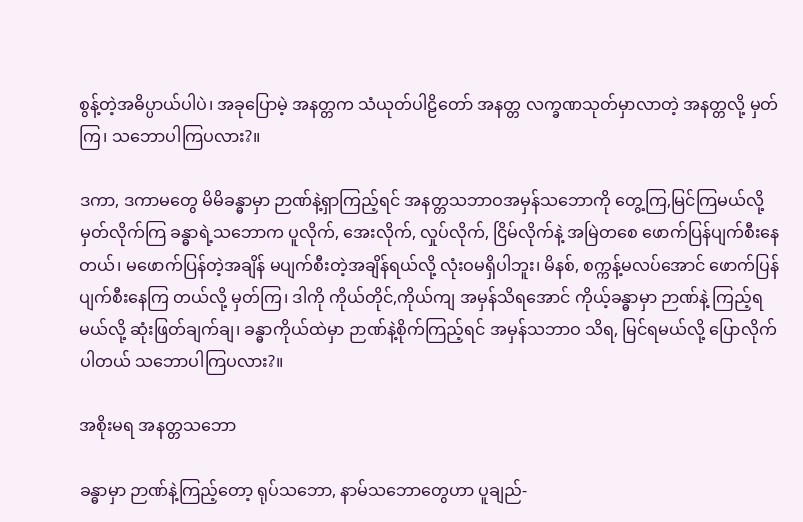စွန့်တဲ့အဓိပ္ပာယ်ပါပဲ၊ အခုပြောမဲ့ အနတ္တက သံယုတ်ပါဠိတော် အနတ္တ လက္ခဏသုတ်မှာလာတဲ့ အနတ္တလို့ မှတ်ကြ၊ သဘောပါကြပလား?။

ဒကာ, ဒကာမတွေ မိမိခန္ဓာမှာ ဉာဏ်နဲ့ရှာကြည့်ရင် အနတ္တသဘာဝအမှန်သဘောကို တွေ့ကြ,မြင်ကြမယ်လို့ မှတ်လိုက်ကြ ခန္ဓာရဲ့သဘောက ပူလိုက်, အေးလိုက်, လှုပ်လိုက်, ငြိမ်လိုက်နဲ့ အမြဲတစေ ဖောက်ပြန်ပျက်စီးနေတယ်၊ မဖောက်ပြန်တဲ့အချိန် မပျက်စီးတဲ့အချိန်ရယ်လို့ လုံးဝမရှိပါဘူး၊ မိနစ်, စက္ကန့်မလပ်အောင် ဖောက်ပြန်ပျက်စီးနေကြ တယ်လို့ မှတ်ကြ၊ ဒါကို ကိုယ်တိုင်,ကိုယ်ကျ အမှန်သိရအောင် ကိုယ့်ခန္ဓာမှာ ဉာဏ်နဲ့ ကြည့်ရမယ်လို့ ဆုံးဖြတ်ချက်ချ၊ ခန္ဓာကိုယ်ထဲမှာ ဉာဏ်နဲ့စိုက်ကြည့်ရင် အမှန်သဘာဝ သိရ, မြင်ရမယ်လို့ ပြောလိုက်ပါတယ် သဘောပါကြပလား?။

အစိုးမရ အနတ္တသဘော

ခန္ဓာမှာ ဉာဏ်နဲ့ကြည့်တော့ ရုပ်သဘော, နာမ်သဘောတွေဟာ ပူချည်-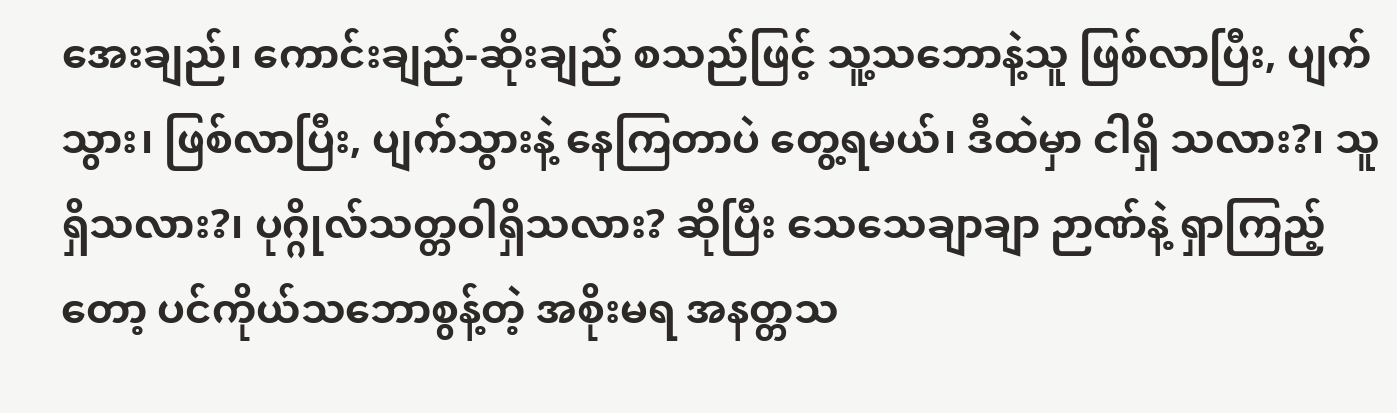အေးချည်၊ ကောင်းချည်-ဆိုးချည် စသည်ဖြင့် သူ့သဘောနဲ့သူ ဖြစ်လာပြီး, ပျက်သွား၊ ဖြစ်လာပြီး, ပျက်သွားနဲ့ နေကြတာပဲ တွေ့ရမယ်၊ ဒီထဲမှာ ငါရှိ သလား?၊ သူရှိသလား?၊ ပုဂ္ဂိုလ်သတ္တဝါရှိသလား? ဆိုပြီး သေသေချာချာ ဉာဏ်နဲ့ ရှာကြည့်တော့ ပင်ကိုယ်သဘောစွန့်တဲ့ အစိုးမရ အနတ္တသ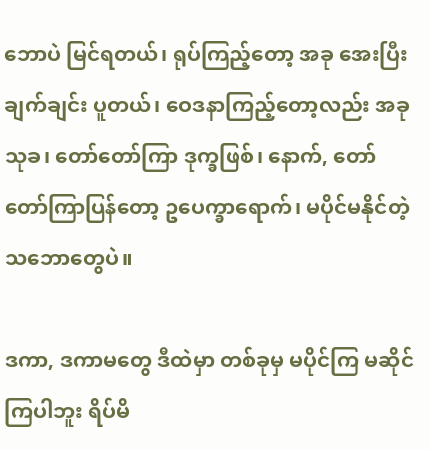ဘောပဲ မြင်ရတယ်၊ ရုပ်ကြည့်တော့ အခု အေးပြီး ချက်ချင်း ပူတယ်၊ ဝေဒနာကြည့်တော့လည်း အခု သုခ၊ တော်တော်ကြာ ဒုက္ခဖြစ်၊ နောက်, တော်တော်ကြာပြန်တော့ ဥပေက္ခာရောက်၊ မပိုင်မနိုင်တဲ့သဘောတွေပဲ။

ဒကာ, ဒကာမတွေ ဒီထဲမှာ တစ်ခုမှ မပိုင်ကြ မဆိုင်ကြပါဘူး ရိပ်မိ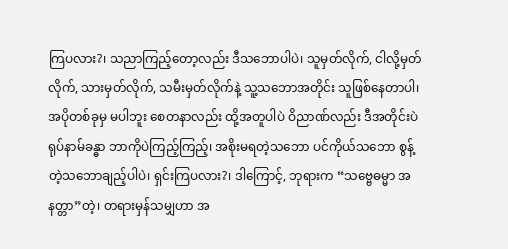ကြပလား?၊ သညာကြည့်တော့လည်း ဒီသဘောပါပဲ၊ သူမှတ်လိုက်, ငါလို့မှတ်လိုက်, သားမှတ်လိုက်, သမီးမှတ်လိုက်နဲ့ သူ့သဘောအတိုင်း သူဖြစ်နေတာပါ၊ အပိုတစ်ခုမှ မပါဘူး စေတနာလည်း ထို့အတူပါပဲ ဝိညာဏ်လည်း ဒီအတိုင်းပဲ ရုပ်နာမ်ခန္ဓာ ဘာကိုပဲကြည့်ကြည့်၊ အစိုးမရတဲ့သဘော ပင်ကိုယ်သဘော စွန့်တဲ့သဘောချည့်ပါပဲ၊ ရှင်းကြပလား?၊ ဒါကြောင့်, ဘုရားက “သဗ္ဗေဓမ္မာ အနတ္တာ”တဲ့၊ တရားမှန်သမျှဟာ အ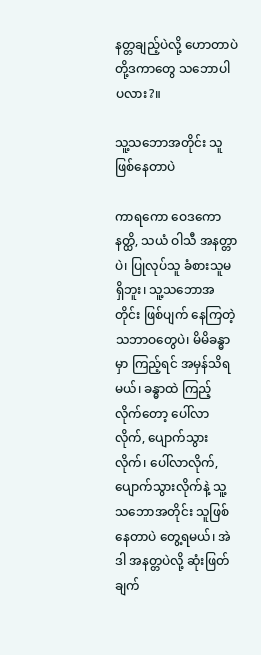နတ္တချည့်ပဲလို့ ဟောတာပဲ တို့ဒကာတွေ သဘောပါပလား?။

သူ့သဘောအတိုင်း သူဖြစ်နေတာပဲ

ကာရကော ဝေဒကော နတ္ထိ, သယံ ဝါသီ အနတ္တာပဲ၊ ပြုလုပ်သူ ခံစားသူမရှိဘူး၊ သူ့သဘောအတိုင်း ဖြစ်ပျက် နေကြတဲ့ သဘာဝတွေပဲ၊ မိမိခန္ဓာမှာ ကြည့်ရင် အမှန်သိရမယ်၊ ခန္ဓာထဲ ကြည့်လိုက်တော့ ပေါ်လာလိုက်, ပျောက်သွား လိုက်၊ ပေါ်လာလိုက်, ပျောက်သွားလိုက်နဲ့ သူ့သဘောအတိုင်း သူဖြစ်နေတာပဲ တွေ့ရမယ်၊ အဲဒါ အနတ္တပဲလို့ ဆုံးဖြတ် ချက်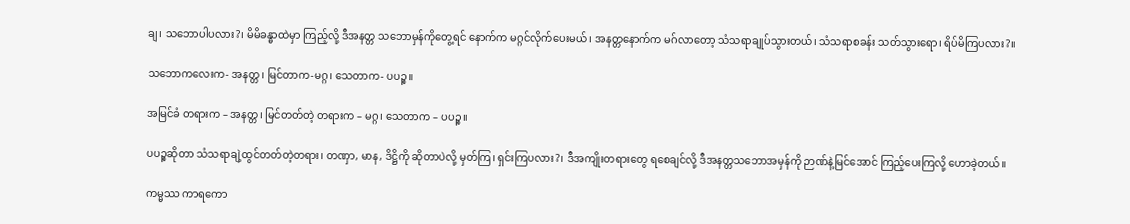ချ၊ သဘောပါပလား?၊ မိမိခန္ဓာထဲမှာ ကြည့်လို့ ဒီအနတ္တ သဘောမှန်ကိုတွေ့ရင် နောက်က မဂ္ဂင်လိုက်ပေးမယ်၊ အနတ္တနောက်က မဂ်လာတော့ သံသရာချုပ်သွားတယ်၊ သံသရာစခန်း သတ်သွားရော၊ ရိပ်မိကြပလား?။

သဘောကလေးက- အနတ္တ၊ မြင်တာက-မဂ္ဂ၊ သေတာက- ပပဉ္စ။

အမြင်ခံ တရားက – အနတ္တ၊ မြင်တတ်တဲ့ တရားက – မဂ္ဂ၊ သေတာက – ပပဉ္စ။

ပပဉ္စဆိုတာ သံသရာချဲ့ထွင်တတ်တဲ့တရား၊ တဏှာ, မာန, ဒိဋ္ဌိကို ဆိုတာပဲလို့ မှတ်ကြ၊ ရှင်းကြပလား?၊ ဒီအကျိုးတရားတွေ ရစေချင်လို့ ဒီအနတ္တသဘောအမှန်ကို ဉာဏ်နဲ့မြင်အောင် ကြည့်ပေးကြလို့ ဟောခဲ့တယ်။

ကမ္မဿ ကာရကော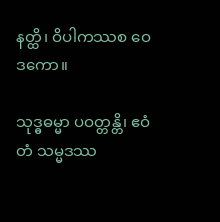နတ္ထိ၊ ဝိပါကဿစ ဝေဒကော။

သုဒ္ဓဓမ္မာ ပဝတ္တန္တိ၊ ဧဝံတံ သမ္မဒဿ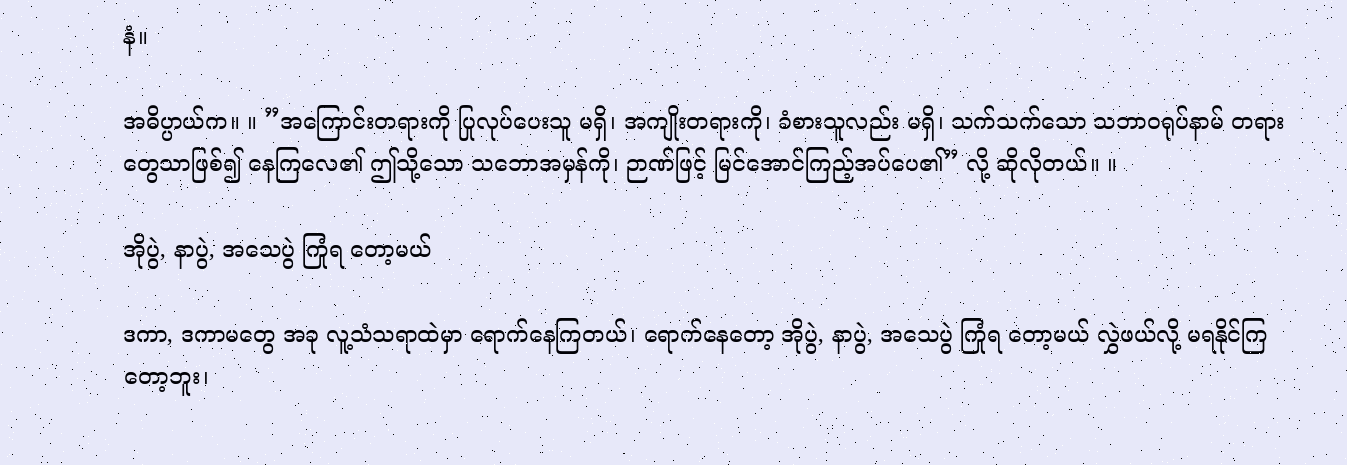နံ။

အဓိပ္ပာယ်က။ ။ ”အကြောင်းတရားကို ပြုလုပ်ပေးသူ မရှိ၊ အကျိုးတရားကို၊ ခံစားသူလည်း မရှိ၊ သက်သက်သော သဘာဝရုပ်နာမ် တရားတွေသာဖြစ်၍ နေကြလေ၏ ဤသို့သော သဘောအမှန်ကို၊ ဉာဏ်ဖြင့် မြင်အောင်ကြည့်အပ်ပေ၏” လို့ ဆိုလိုတယ်။ ။

အိုပွဲ, နာပွဲ, အသေပွဲ ကြုံရ တော့မယ်

ဒကာ, ဒကာမတွေ အခု လူ့သံသရာထဲမှာ ရောက်နေကြတယ်၊ ရောက်နေတော့ အိုပွဲ, နာပွဲ, အသေပွဲ ကြုံရ တော့မယ် လွှဲဖယ်လို့ မရနိုင်ကြတော့ဘူး၊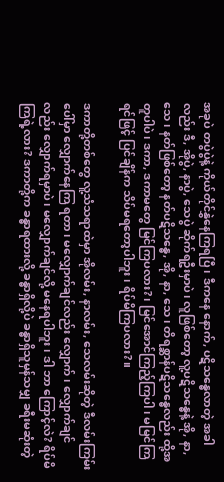အခုပဲ တပွဲပွဲနဲ့ ကိုယ်တိုင်နွှဲနေကြရပြီ၊ ဒီကနေ နောက်, ပဋိသန္ဓေလာတဲ့ အခါလည်း ဒီ, အိုပွဲ, နာပွဲ, သေပွဲ ဆိုက်ရဦးမှာပဲ၊ လူဖြစ်တော့ လူ့ပဋိသန္ဓေနဲ့ အို, နာ, သေ၊ နတ်ဖြစ်တော့ နတ်ပဋိသန္ဓေ, အို, နာ, သေ၊ တိရစ္ဆာန်ပဋိသန္ဓေလည်း ထို့အတူပါပဲ၊ ဒကာ, ဒကာမတွေ မြင်ကြပလား?၊ မြင်အောင်ကြည့်ကြပါ၊ မမြင်ကြရင်ဖြင့် ပြင်ချိန်က သိပ်မရတော့ပါဘူး၊ ရိပ်မိကြပလား?။

ဒကာတို့တစ်တွေ လူ့သံသရာထဲမှာ အိုလမ်း, နာလမ်း, သေလမ်းဆိုတဲ့ ဒီလမ်းကြမ်းပေါ်မှာ လျှောက်နေကြ ရတာ၊ မလျှောက်ချင်လည်း လျှောက်၊ လျှောက်ချင်လည်း လျှောက်ရမှာပဲ၊ မလျှောက်ချင်လို့ မနေရပါဘူး၊ ဒါ ဘာ ကြောင့်လဲ? ရိပ်မိကြရဲ့လား? ဒကာတို့က ခန္ဓာရထားလို့ ခန္ဓာရှိလို့ပဲ ခန္ဓာရှိသူမှန်သမျှ ခရီးမဆုံးတဲ့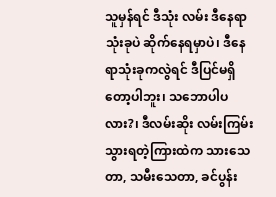သူမှန်ရင် ဒီသုံး လမ်း ဒီနေရာသုံးခုပဲ ဆိုက်နေရမှာပဲ၊ ဒီနေရာသုံးခုကလွဲရင် ဒီပြင်မရှိတော့ပါဘူး၊ သဘောပါပလား?၊ ဒီလမ်းဆိုး လမ်းကြမ်းသွားရတဲ့ကြားထဲက သားသေတာ, သမီးသေတာ, ခင်ပွန်း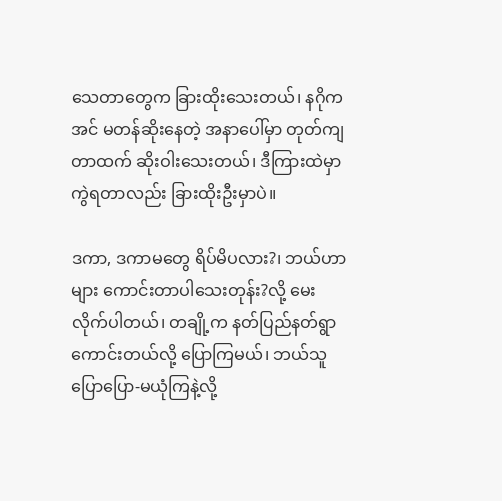သေတာတွေက ခြားထိုးသေးတယ်၊ နဂိုက အင် မတန်ဆိုးနေတဲ့ အနာပေါ်မှာ တုတ်ကျတာထက် ဆိုးဝါးသေးတယ်၊ ဒီကြားထဲမှာ ကွဲရတာလည်း ခြားထိုးဦးမှာပဲ။

ဒကာ, ဒကာမတွေ ရိပ်မိပလား?၊ ဘယ်ဟာများ ကောင်းတာပါသေးတုန်း?လို့ မေးလိုက်ပါတယ်၊ တချို့က နတ်ပြည်နတ်ရွာကောင်းတယ်လို့ ပြောကြမယ်၊ ဘယ်သူပြောပြော-မယုံကြနဲ့လို့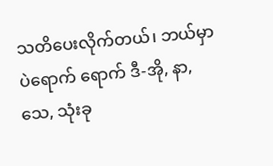သတိပေးလိုက်တယ်၊ ဘယ်မှာပဲရောက် ရောက် ဒီ-အို, နာ, သေ, သုံးခု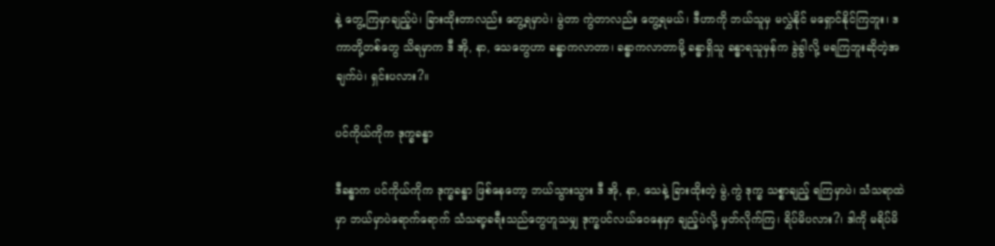နဲ့ တွေ့ကြမှာချည့်ပဲ၊ ခြားထိုးတာလည်း တွေ့ရမှာပဲ၊ မွဲတာ ကွဲတာလည်း တွေ့ရမယ်၊ ဒီဟာကို ဘယ်သူမှ မလွှဲနိုင် မရှောင်နိုင်ကြဘူး၊ ဒကာတို့တစ်တွေ သိရမှာက ဒီ အို, နာ, သေတွေဟာ ခန္ဓာကလာတာ၊ ခန္ဓာကလာတာမို့ ခန္ဓာရှိသူ ခန္ဓာရသူမှန်က ခွဲခွါလို့ မရကြဘူးဆိုတဲ့အချက်ပဲ၊ ရှင်းပလား?။

ပင်ကိုယ်ကိုက ဒုက္ခခန္ဓာ

ဒီခန္ဓာက ပင်ကိုယ်ကိုက ဒုက္ခခန္ဓာ ဖြစ်နေတော့ ဘယ်သွားသွား ဒီ အို, နာ, သေနဲ့ ခြားထိုးတဲ့ မွဲ,ကွဲ ဒုက္ခ သစ္စာချည့် ရကြမှာပဲ၊ သံသရာထဲမှာ ဘယ်မှာပဲရောက်ရောက် သံသရာ့ခရီးသည်တွေဟူသမျှ ဒုက္ခပင်လယ်ဝေနေမှာ ချည့်ပဲလို့ မှတ်လိုက်ကြ၊ ရိပ်မိပလား?၊ ဒါကို မရိပ်မိ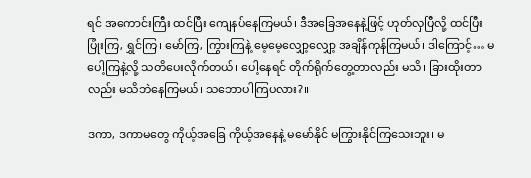ရင် အကောင်းကြီး ထင်ပြီး ကျေနပ်နေကြမယ်၊ ဒီအခြေအနေနဲ့ဖြင့် ဟုတ်လှပြီလို့ ထင်ပြီး ပြုံးကြ, ရွှင်ကြ၊ မော်ကြ, ကြွားကြနဲ့ မေ့မေ့လျှော့လျှော့ အချိန်ကုန်ကြမယ်၊ ဒါကြောင့်… မပေါ့ကြနဲ့လို့ သတိပေးလိုက်တယ်၊ ပေါ့နေရင် တိုက်ရိုက်တွေ့တာလည်း မသိ၊ ခြားထိုးတာလည်း မသိဘဲနေကြမယ်၊ သဘောပါကြပလား?။

ဒကာ, ဒကာမတွေ ကိုယ့်အခြေ ကိုယ့်အနေနဲ့ မမော်နိုင် မကြွားနိုင်ကြသေးဘူး၊ မ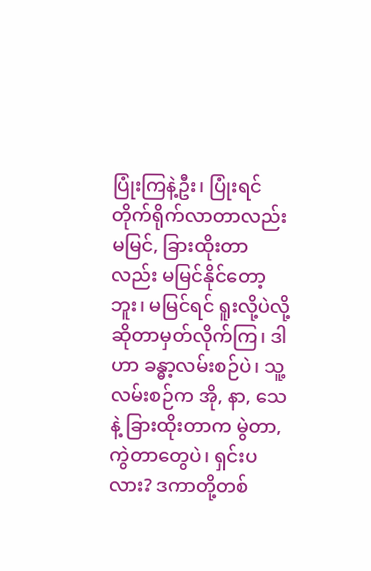ပြုံးကြနဲ့ဦး၊ ပြုံးရင် တိုက်ရိုက်လာတာလည်း မမြင်, ခြားထိုးတာလည်း မမြင်နိုင်တော့ဘူး၊ မမြင်ရင် ရူးလို့ပဲလို့ ဆိုတာမှတ်လိုက်ကြ၊ ဒါဟာ ခန္ဓာ့လမ်းစဉ်ပဲ၊ သူ့လမ်းစဉ်က အို, နာ, သေနဲ့ ခြားထိုးတာက မွဲတာ, ကွဲတာတွေပဲ၊ ရှင်းပလား? ဒကာတို့တစ်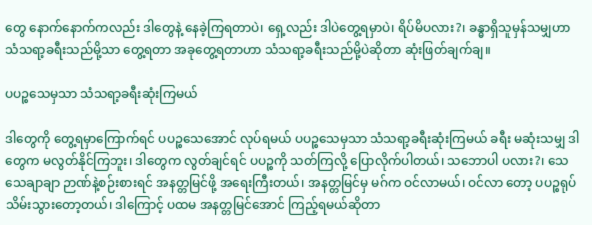တွေ နောက်နောက်ကလည်း ဒါတွေနဲ့ နေခဲ့ကြရတာပဲ၊ ရှေ့လည်း ဒါပဲတွေ့ရမှာပဲ၊ ရိပ်မိပလား?၊ ခန္ဓာရှိသူမှန်သမျှဟာ သံသရာ့ခရီးသည်မို့သာ တွေ့ရတာ အခုတွေ့ရတာဟာ သံသရာ့ခရီးသည်မို့ပဲဆိုတာ ဆုံးဖြတ်ချက်ချ။

ပပဉ္စသေမှသာ သံသရာ့ခရီးဆုံးကြမယ်

ဒါတွေကို တွေ့ရမှာကြောက်ရင် ပပဉ္စသေအောင် လုပ်ရမယ် ပပဉ္စသေမှသာ သံသရာ့ခရီးဆုံးကြမယ် ခရီး မဆုံးသမျှ ဒါတွေက မလွတ်နိုင်ကြဘူး၊ ဒါတွေက လွတ်ချင်ရင် ပပဉ္စကို သတ်ကြလို့ ပြောလိုက်ပါတယ်၊ သဘောပါ ပလား?၊ သေသေချာချာ ဉာဏ်နဲ့စဉ်းစားရင် အနတ္တမြင်ဖို့ အရေးကြီးတယ်၊ အနတ္တမြင်မှ မဂ်က ဝင်လာမယ်၊ ဝင်လာ တော့ ပပဉ္စရုပ်သိမ်းသွားတော့တယ်၊ ဒါကြောင့် ပထမ အနတ္တမြင်အောင် ကြည့်ရမယ်ဆိုတာ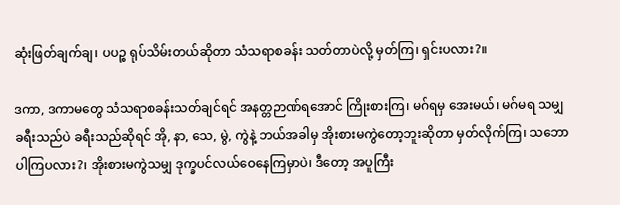ဆုံးဖြတ်ချက်ချ၊ ပပဉ္စ ရုပ်သိမ်းတယ်ဆိုတာ သံသရာစခန်း သတ်တာပဲလို့ မှတ်ကြ၊ ရှင်းပလား?။

ဒကာ, ဒကာမတွေ သံသရာစခန်းသတ်ချင်ရင် အနတ္တဉာဏ်ရအောင် ကြိုးစားကြ၊ မဂ်ရမှ အေးမယ်၊ မဂ်မရ သမျှ ခရီးသည်ပဲ ခရီးသည်ဆိုရင် အို, နာ, သေ, မွဲ, ကွဲနဲ့ ဘယ်အခါမှ အိုးစားမကွဲတော့ဘူးဆိုတာ မှတ်လိုက်ကြ၊ သဘောပါကြပလား?၊ အိုးစားမကွဲသမျှ ဒုက္ခပင်လယ်ဝေနေကြမှာပဲ၊ ဒီတော့ အပူကြီး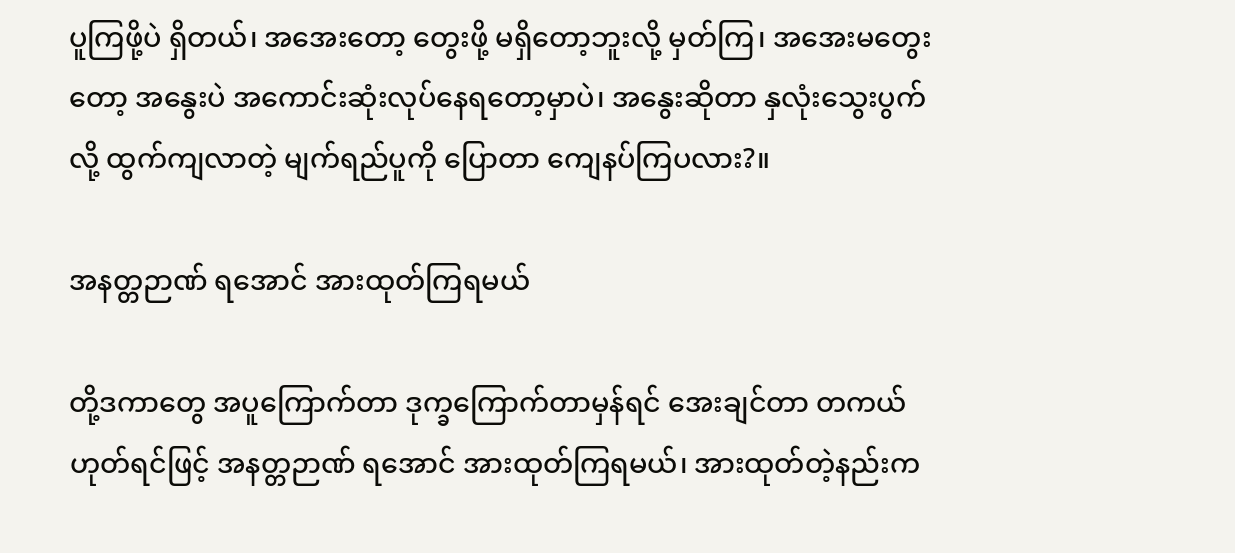ပူကြဖို့ပဲ ရှိတယ်၊ အအေးတော့ တွေးဖို့ မရှိတော့ဘူးလို့ မှတ်ကြ၊ အအေးမတွေးတော့ အနွေးပဲ အကောင်းဆုံးလုပ်နေရတော့မှာပဲ၊ အနွေးဆိုတာ နှလုံးသွေးပွက်လို့ ထွက်ကျလာတဲ့ မျက်ရည်ပူကို ပြောတာ ကျေနပ်ကြပလား?။

အနတ္တဉာဏ် ရအောင် အားထုတ်ကြရမယ်

တို့ဒကာတွေ အပူကြောက်တာ ဒုက္ခကြောက်တာမှန်ရင် အေးချင်တာ တကယ်ဟုတ်ရင်ဖြင့် အနတ္တဉာဏ် ရအောင် အားထုတ်ကြရမယ်၊ အားထုတ်တဲ့နည်းက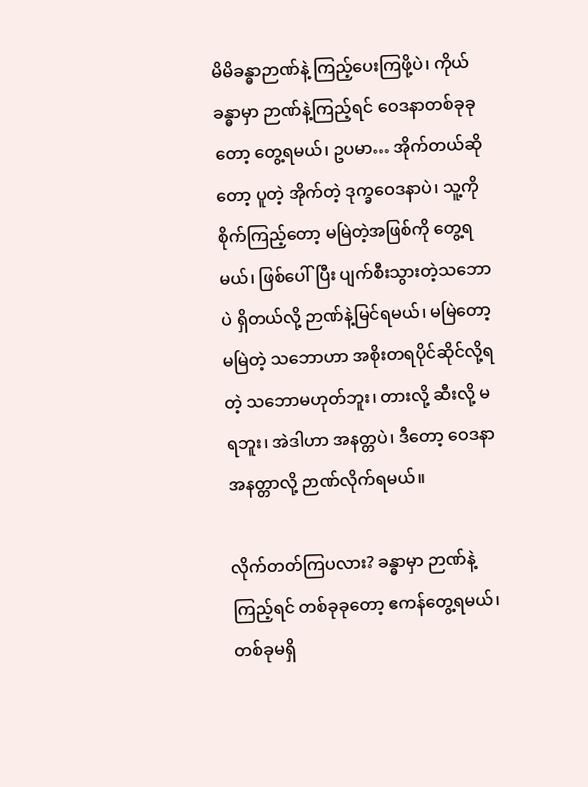မိမိခန္ဓာဉာဏ်နဲ့ ကြည့်ပေးကြဖို့ပဲ၊ ကိုယ်ခန္ဓာမှာ ဉာဏ်နဲ့ကြည့်ရင် ဝေဒနာတစ်ခုခုတော့ တွေ့ရမယ်၊ ဥပမာ… အိုက်တယ်ဆိုတော့ ပူတဲ့ အိုက်တဲ့ ဒုက္ခဝေဒနာပဲ၊ သူ့ကို စိုက်ကြည့်တော့ မမြဲတဲ့အဖြစ်ကို တွေ့ရမယ်၊ ဖြစ်ပေါ်ပြီး ပျက်စီးသွားတဲ့သဘောပဲ ရှိတယ်လို့ ဉာဏ်နဲ့မြင်ရမယ်၊ မမြဲတော့ မမြဲတဲ့ သဘောဟာ အစိုးတရပိုင်ဆိုင်လို့ရတဲ့ သဘောမဟုတ်ဘူး၊ တားလို့ ဆီးလို့ မရဘူး၊ အဲဒါဟာ အနတ္တပဲ၊ ဒီတော့ ဝေဒနာ အနတ္တာလို့ ဉာဏ်လိုက်ရမယ်။

လိုက်တတ်ကြပလား? ခန္ဓာမှာ ဉာဏ်နဲ့ကြည့်ရင် တစ်ခုခုတော့ ဧကန်တွေ့ရမယ်၊ တစ်ခုမရှိ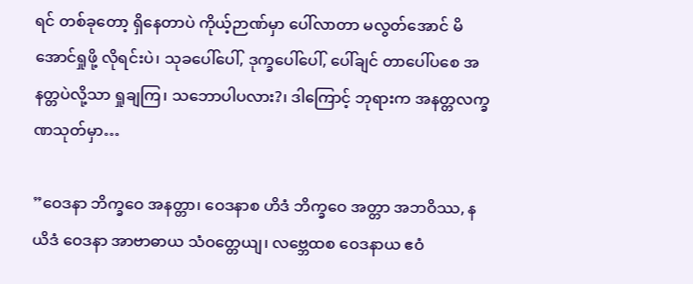ရင် တစ်ခုတော့ ရှိနေတာပဲ ကိုယ့်ဉာဏ်မှာ ပေါ်လာတာ မလွတ်အောင် မိအောင်ရှုဖို့ လိုရင်းပဲ၊ သုခပေါ်ပေါ်, ဒုက္ခပေါ်ပေါ်, ပေါ်ချင် တာပေါ်ပစေ အနတ္တပဲလို့သာ ရှုချကြ၊ သဘောပါပလား?၊ ဒါကြောင့် ဘုရားက အနတ္တလက္ခဏသုတ်မှာ…

”ဝေဒနာ ဘိက္ခဝေ အနတ္တာ၊ ဝေဒနာစ ဟိဒံ ဘိက္ခဝေ အတ္တာ အဘဝိဿ, နယိဒံ ဝေဒနာ အာဗာဓာယ သံဝတ္တေယျ၊ လဗ္ဘေထစ ဝေဒနာယ ဧဝံ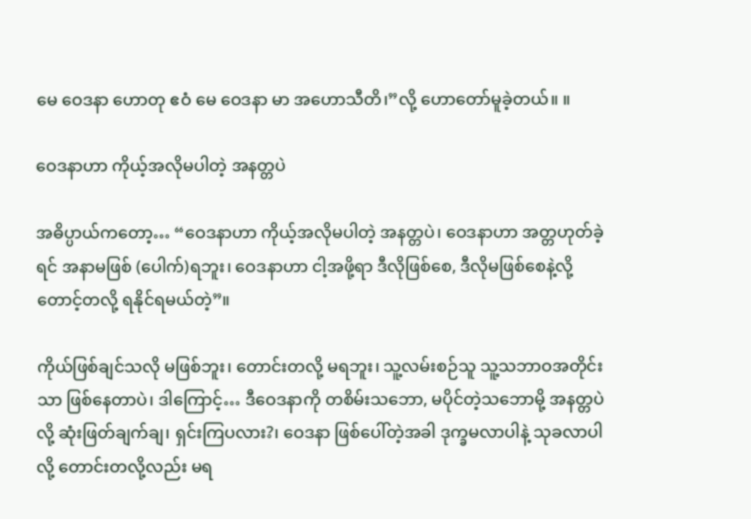မေ ဝေဒနာ ဟောတု ဧဝံ မေ ဝေဒနာ မာ အဟောသီတိ၊”လို့ ဟောတော်မူခဲ့တယ်။ ။

ဝေဒနာဟာ ကိုယ့်အလိုမပါတဲ့ အနတ္တပဲ

အဓိပ္ပာယ်ကတော့… “ဝေဒနာဟာ ကိုယ့်အလိုမပါတဲ့ အနတ္တပဲ၊ ဝေဒနာဟာ အတ္တဟုတ်ခဲ့ရင် အနာမဖြစ် (ပေါက်)ရဘူး၊ ဝေဒနာဟာ ငါ့အဖို့ရာ ဒီလိုဖြစ်စေ, ဒီလိုမဖြစ်စေနဲ့လို့ တောင့်တလို့ ရနိုင်ရမယ်တဲ့”။

ကိုယ်ဖြစ်ချင်သလို မဖြစ်ဘူး၊ တောင်းတလို့ မရဘူး၊ သူ့လမ်းစဉ်သူ သူ့သဘာဝအတိုင်းသာ ဖြစ်နေတာပဲ၊ ဒါကြောင့်… ဒီဝေဒနာကို တစိမ်းသဘော, မပိုင်တဲ့သဘောမို့ အနတ္တပဲလို့ ဆုံးဖြတ်ချက်ချ၊ ရှင်းကြပလား?၊ ဝေဒနာ ဖြစ်ပေါ်တဲ့အခါ ဒုက္ခမလာပါနဲ့ သုခလာပါလို့ တောင်းတလို့လည်း မရ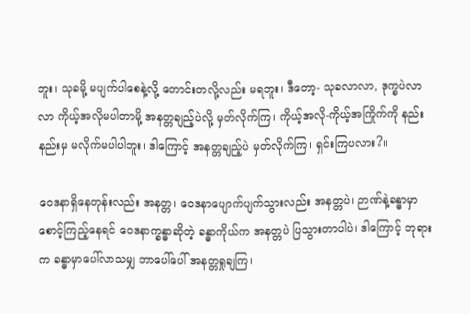ဘူး၊ သုခမို့ မပျက်ပါစေနဲ့လို့ တောင်းတလို့လည်း မရဘူး၊ ဒီတော့- သုခလာလာ, ဒုက္ခပဲလာလာ ကိုယ့်အလိုမပါတာမို့ အနတ္တချည့်ပဲလို့ မှတ်လိုက်ကြ၊ ကိုယ့်အလို-ကိုယ့်အကြိုက်ကို နည်းနည်းမှ မလိုက်မပါပါဘူး၊ ဒါကြောင့် အနတ္တချည့်ပဲ မှတ်လိုက်ကြ၊ ရှင်းကြပလား?။

ဝေဒနာရှိနေတုန်းလည်း အနတ္တ၊ ဝေဒနာပျောက်ပျက်သွားလည်း အနတ္တပဲ၊ ဉာဏ်နဲ့ခန္ဓာမှာ စောင့်ကြည့်နေရင် ဝေဒနာက္ခန္ဓာဆိုတဲ့ ခန္ဓာကိုယ်က အနတ္တပဲ ပြသွားတာပါပဲ၊ ဒါကြောင့် ဘုရားက ခန္ဓာမှာပေါ်လာသမျှ ဘာပေါ်ပေါ် အနတ္တရှုချကြ၊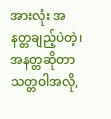အားလုံး အနတ္တချည့်ပဲတဲ့၊ အနတ္တဆိုတာ သတ္တဝါအလို,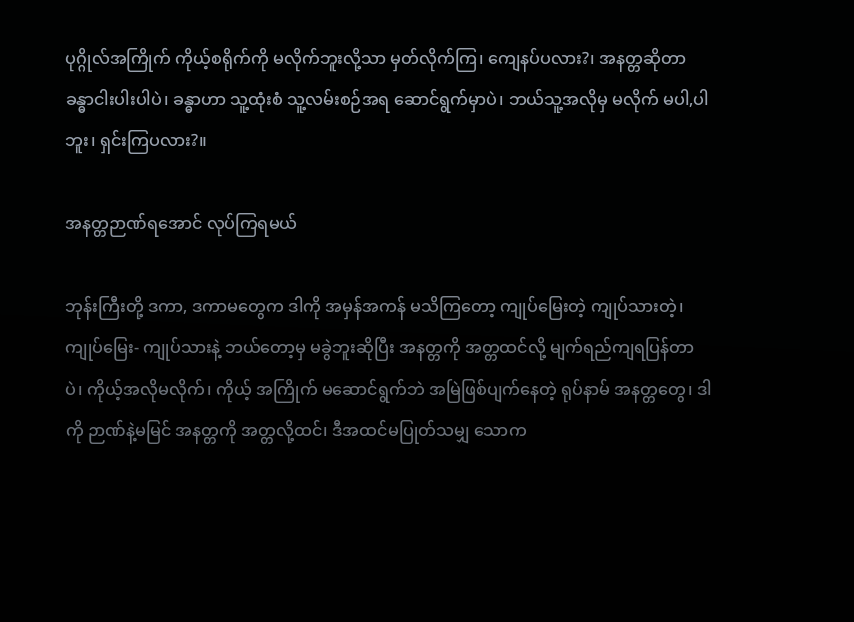ပုဂ္ဂိုလ်အကြိုက် ကိုယ့်စရိုက်ကို မလိုက်ဘူးလို့သာ မှတ်လိုက်ကြ၊ ကျေနပ်ပလား?၊ အနတ္တဆိုတာ ခန္ဓာငါးပါးပါပဲ၊ ခန္ဓာဟာ သူ့ထုံးစံ သူ့လမ်းစဉ်အရ ဆောင်ရွက်မှာပဲ၊ ဘယ်သူ့အလိုမှ မလိုက် မပါ,ပါဘူး၊ ရှင်းကြပလား?။

အနတ္တဉာဏ်ရအောင် လုပ်ကြရမယ်

ဘုန်းကြီးတို့ ဒကာ, ဒကာမတွေက ဒါကို အမှန်အကန် မသိကြတော့ ကျုပ်မြေးတဲ့ ကျုပ်သားတဲ့၊ ကျုပ်မြေး- ကျုပ်သားနဲ့ ဘယ်တော့မှ မခွဲဘူးဆိုပြီး အနတ္တကို အတ္တထင်လို့ မျက်ရည်ကျရပြန်တာပဲ၊ ကိုယ့်အလိုမလိုက်၊ ကိုယ့် အကြိုက် မဆောင်ရွက်ဘဲ အမြဲဖြစ်ပျက်နေတဲ့ ရုပ်နာမ် အနတ္တတွေ၊ ဒါကို ဉာဏ်နဲ့မမြင် အနတ္တကို အတ္တလို့ထင်၊ ဒီအထင်မပြုတ်သမျှ သောက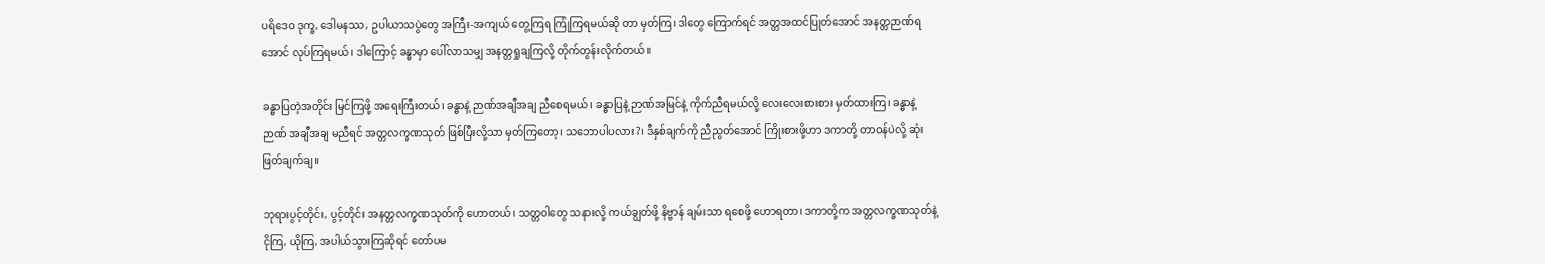ပရိဒေဝ ဒုက္ခ, ဒေါမနဿ, ဥပါယာသပွဲတွေ အကြီး-အကျယ် တွေ့ကြရ ကြုံကြရမယ်ဆို တာ မှတ်ကြ၊ ဒါတွေ ကြောက်ရင် အတ္တအထင်ပြုတ်အောင် အနတ္တဉာဏ်ရအောင် လုပ်ကြရမယ်၊ ဒါကြောင့် ခန္ဓာမှာ ပေါ်လာသမျှ အနတ္တရှုချကြလို့ တိုက်တွန်းလိုက်တယ်။

ခန္ဓာပြတဲ့အတိုင်း မြင်ကြဖို့ အရေးကြီးတယ်၊ ခန္ဓာနဲ့ ဉာဏ်အချီအချ ညီစေရမယ်၊ ခန္ဓာပြနဲ့ ဉာဏ်အမြင်နဲ့ ကိုက်ညီရမယ်လို့ လေးလေးစားစား မှတ်ထားကြ၊ ခန္ဓာနဲ့ဉာဏ် အချီအချ မညီရင် အတ္တလက္ခဏသုတ် ဖြစ်ပြီးလို့သာ မှတ်ကြတော့၊ သဘောပါပလား?၊ ဒီနှစ်ချက်ကို ညီညွတ်အောင် ကြိုးစားဖို့ဟာ ဒကာတို့ တာဝန်ပဲလို့ ဆုံးဖြတ်ချက်ချ။

ဘုရားပွင့်တိုင်း, ပွင့်တိုင်း အနတ္တလက္ခဏသုတ်ကို ဟောတယ်၊ သတ္တဝါတွေ သနားလို့ ကယ်ချွတ်ဖို့ နိဗ္ဗာန် ချမ်းသာ ရစေဖို့ ဟောရတာ၊ ဒကာတို့က အတ္တလက္ခဏသုတ်နဲ့ ငိုကြ, ယိုကြ, အပါယ်သွားကြဆိုရင် တော်ပမ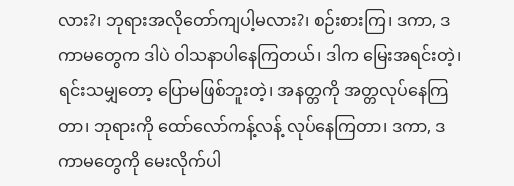လား?၊ ဘုရားအလိုတော်ကျပါ့မလား?၊ စဉ်းစားကြ၊ ဒကာ, ဒကာမတွေက ဒါပဲ ဝါသနာပါနေကြတယ်၊ ဒါက မြေးအရင်းတဲ့၊ ရင်းသမျှတော့ ပြောမဖြစ်ဘူးတဲ့၊ အနတ္တကို အတ္တလုပ်နေကြတာ၊ ဘုရားကို ထော်လော်ကန့်လန့် လုပ်နေကြတာ၊ ဒကာ, ဒကာမတွေကို မေးလိုက်ပါ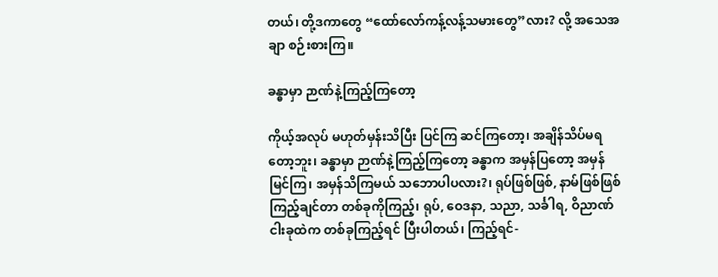တယ်၊ တို့ဒကာတွေ “ထော်လော်ကန့်လန့်သမားတွေ”လား? လို့ အသေအချာ စဉ်းစားကြ။

ခန္ဓာမှာ ဉာဏ်နဲ့ကြည့်ကြတော့

ကိုယ့်အလုပ် မဟုတ်မှန်းသိပြီး ပြင်ကြ ဆင်ကြတော့၊ အချိန်သိပ်မရတော့ဘူး၊ ခန္ဓာမှာ ဉာဏ်နဲ့ကြည့်ကြတော့ ခန္ဓာက အမှန်ပြတော့ အမှန်မြင်ကြ၊ အမှန်သိကြမယ် သဘောပါပလား?၊ ရုပ်ဖြစ်ဖြစ်, နာမ်ဖြစ်ဖြစ် ကြည့်ချင်တာ တစ်ခုကိုကြည့်၊ ရုပ်, ဝေဒနာ, သညာ, သင်္ခါရ, ဝိညာဏ် ငါးခုထဲက တစ်ခုကြည့်ရင် ပြီးပါတယ်၊ ကြည့်ရင်-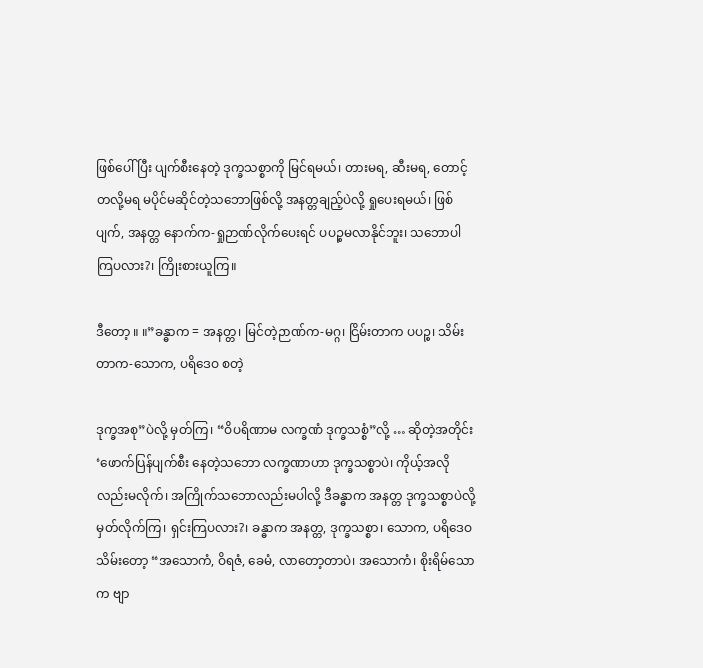ဖြစ်ပေါ်ပြီး ပျက်စီးနေတဲ့ ဒုက္ခသစ္စာကို မြင်ရမယ်၊ တားမရ, ဆီးမရ, တောင့်တလို့မရ မပိုင်မဆိုင်တဲ့သဘောဖြစ်လို့ အနတ္တချည့်ပဲလို့ ရှုပေးရမယ်၊ ဖြစ်ပျက်, အနတ္တ နောက်က-ရှုဉာဏ်လိုက်ပေးရင် ပပဉ္စမလာနိုင်ဘူး၊ သဘောပါကြပလား?၊ ကြိုးစားယူကြ။

ဒီတော့ ။ ။”ခန္ဓာက = အနတ္တ၊ မြင်တဲ့ဉာဏ်က-မဂ္ဂ၊ ငြိမ်းတာက ပပဉ္စ၊ သိမ်းတာက-သောက, ပရိဒေဝ စတဲ့

ဒုက္ခအစု”ပဲလို့ မှတ်ကြ၊ “ဝိပရိဏာမ လက္ခဏံ ဒုက္ခသစ္စံ”လို့ … ဆိုတဲ့အတိုင်း ‘ဖောက်ပြန်ပျက်စီး နေတဲ့သဘော လက္ခဏာဟာ ဒုက္ခသစ္စာပဲ၊ ကိုယ့်အလိုလည်းမလိုက်၊ အကြိုက်သဘောလည်းမပါလို့ ဒီခန္ဓာက အနတ္တ ဒုက္ခသစ္စာပဲလို့ မှတ်လိုက်ကြ၊ ရှင်းကြပလား?၊ ခန္ဓာက အနတ္တ, ဒုက္ခသစ္စာ၊ သောက, ပရိဒေဝ သိမ်းတော့ “အသောကံ, ဝိရဇံ, ခေမံ, လာတော့တာပဲ၊ အသောကံ၊ စိုးရိမ်သောက ဗျာ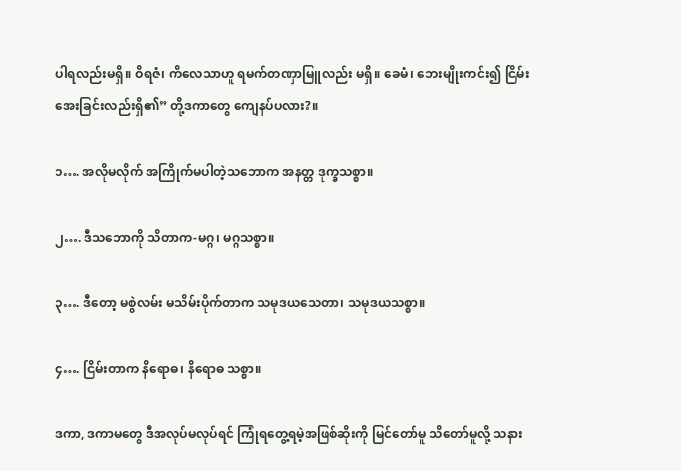ပါရလည်းမရှိ။ ဝိရဇံ၊ ကိလေသာဟူ ရမက်တဏှာမြူလည်း မရှိ။ ခေမံ၊ ဘေးမျိုးကင်း၍ ငြိမ်းအေးခြင်းလည်းရှိ၏” တို့ဒကာတွေ ကျေနပ်ပလား?။

၁…. အလိုမလိုက် အကြိုက်မပါတဲ့သဘောက အနတ္တ ဒုက္ခသစ္စာ။

၂…. ဒီသဘောကို သိတာက-မဂ္ဂ၊ မဂ္ဂသစ္စာ။

၃…. ဒီတော့ မစွဲလမ်း မသိမ်းပိုက်တာက သမုဒယသေတာ၊ သမုဒယသစ္စာ။

၄…. ငြိမ်းတာက နိရောဓ၊ နိရောဓ သစ္စာ။

ဒကာ, ဒကာမတွေ ဒီအလုပ်မလုပ်ရင် ကြုံရတွေ့ရမဲ့အဖြစ်ဆိုးကို မြင်တော်မူ သိတော်မူလို့ သနား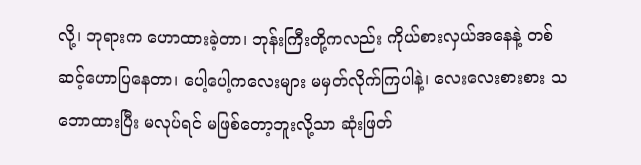လို့၊ ဘုရားက ဟောထားခဲ့တာ၊ ဘုန်းကြီးတို့ကလည်း ကိုယ်စားလှယ်အနေနဲ့ တစ်ဆင့်ဟောပြနေတာ၊ ပေါ့ပေါ့ကလေးများ မမှတ်လိုက်ကြပါနဲ့၊ လေးလေးစားစား သဘောထားပြီး မလုပ်ရင် မဖြစ်တော့ဘူးလို့သာ ဆုံးဖြတ်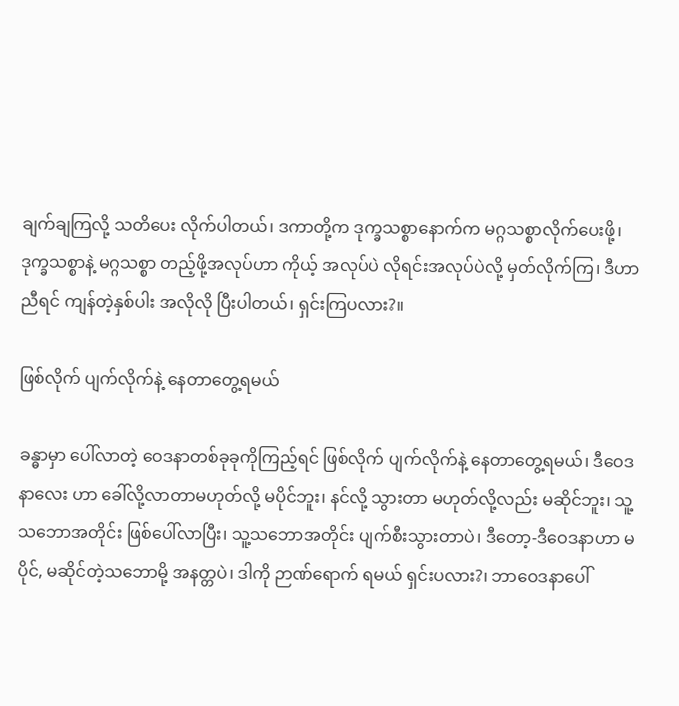ချက်ချကြလို့ သတိပေး လိုက်ပါတယ်၊ ဒကာတို့က ဒုက္ခသစ္စာနောက်က မဂ္ဂသစ္စာလိုက်ပေးဖို့၊ ဒုက္ခသစ္စာနဲ့ မဂ္ဂသစ္စာ တည့်ဖို့အလုပ်ဟာ ကိုယ့် အလုပ်ပဲ လိုရင်းအလုပ်ပဲလို့ မှတ်လိုက်ကြ၊ ဒီဟာညီရင် ကျန်တဲ့နှစ်ပါး အလိုလို ပြီးပါတယ်၊ ရှင်းကြပလား?။

ဖြစ်လိုက် ပျက်လိုက်နဲ့ နေတာတွေ့ရမယ်

ခန္ဓာမှာ ပေါ်လာတဲ့ ဝေဒနာတစ်ခုခုကိုကြည့်ရင် ဖြစ်လိုက် ပျက်လိုက်နဲ့ နေတာတွေ့ရမယ်၊ ဒီဝေဒနာလေး ဟာ ခေါ်လို့လာတာမဟုတ်လို့ မပိုင်ဘူး၊ နင်လို့ သွားတာ မဟုတ်လို့လည်း မဆိုင်ဘူး၊ သူ့သဘောအတိုင်း ဖြစ်ပေါ်လာပြီး၊ သူ့သဘောအတိုင်း ပျက်စီးသွားတာပဲ၊ ဒီတော့-ဒီဝေဒနာဟာ မပိုင်, မဆိုင်တဲ့သဘောမို့ အနတ္တပဲ၊ ဒါကို ဉာဏ်ရောက် ရမယ် ရှင်းပလား?၊ ဘာဝေဒနာပေါ်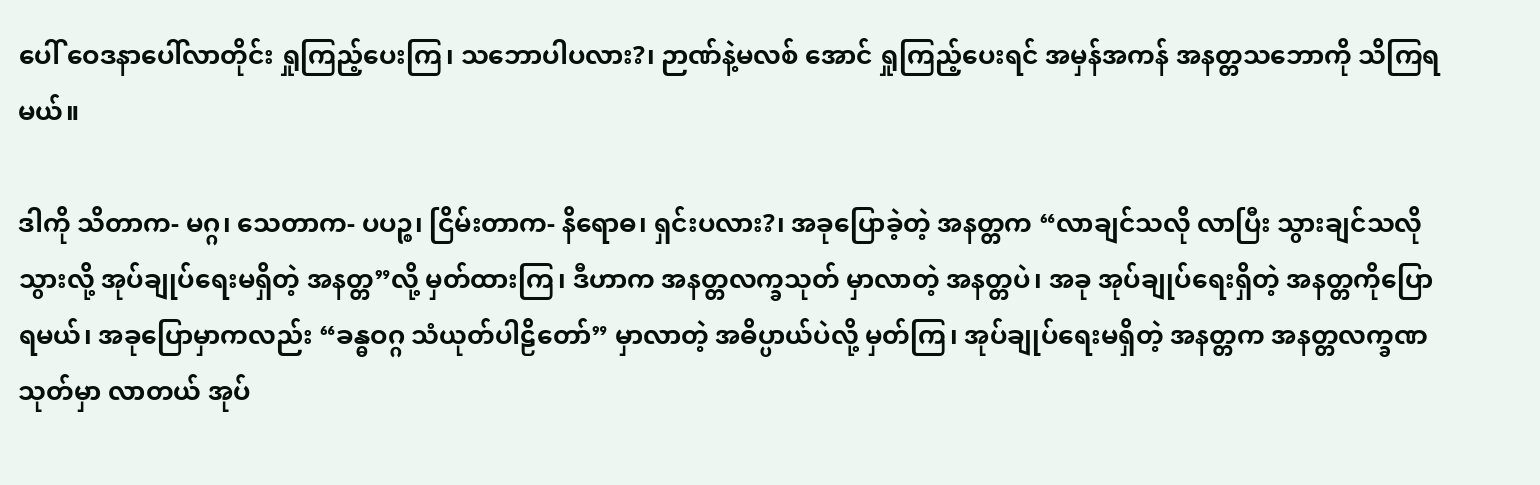ပေါ် ဝေဒနာပေါ်လာတိုင်း ရှုကြည့်ပေးကြ၊ သဘောပါပလား?၊ ဉာဏ်နဲ့မလစ် အောင် ရှုကြည့်ပေးရင် အမှန်အကန် အနတ္တသဘောကို သိကြရမယ်။

ဒါကို သိတာက- မဂ္ဂ၊ သေတာက- ပပဉ္စ၊ ငြိမ်းတာက- နိရောဓ၊ ရှင်းပလား?၊ အခုပြောခဲ့တဲ့ အနတ္တက “လာချင်သလို လာပြီး သွားချင်သလို သွားလို့ အုပ်ချုပ်ရေးမရှိတဲ့ အနတ္တ”လို့ မှတ်ထားကြ၊ ဒီဟာက အနတ္တလက္ခသုတ် မှာလာတဲ့ အနတ္တပဲ၊ အခု အုပ်ချုပ်ရေးရှိတဲ့ အနတ္တကိုပြောရမယ်၊ အခုပြောမှာကလည်း “ခန္ဓဝဂ္ဂ သံယုတ်ပါဠိတော်” မှာလာတဲ့ အဓိပ္ပာယ်ပဲလို့ မှတ်ကြ၊ အုပ်ချုပ်ရေးမရှိတဲ့ အနတ္တက အနတ္တလက္ခဏသုတ်မှာ လာတယ် အုပ်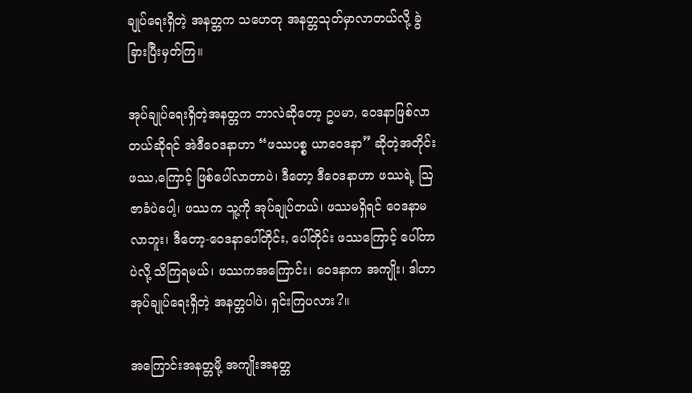ချုပ်ရေးရှိတဲ့ အနတ္တက သဟေတု အနတ္တသုတ်မှာလာတယ်လို့ ခွဲခြားပြီးမှတ်ကြ။

အုပ်ချုပ်ရေးရှိတဲ့အနတ္တက ဘာလဲဆိုတော့ ဥပမာ, ဝေဒနာဖြစ်လာတယ်ဆိုရင် အဲဒီဝေဒနာဟာ “ဖဿပစ္စ ယာဝေဒနာ” ဆိုတဲ့အတိုင်း ဖဿ,ကြောင့် ဖြစ်ပေါ်လာတာပဲ၊ ဒီတော့ ဒီဝေဒနာဟာ ဖဿရဲ့ ဩဇာခံပဲပေါ့၊ ဖဿက သူ့ကို အုပ်ချုပ်တယ်၊ ဖဿမရှိရင် ဝေဒနာမလာဘူး၊ ဒီတော့-ဝေဒနာပေါ်တိုင်း, ပေါ်တိုင်း ဖဿကြောင့် ပေါ်တာပဲလို့ သိကြရမယ်၊ ဖဿကအကြောင်း၊ ဝေဒနာက အကျိုး၊ ဒါဟာ အုပ်ချုပ်ရေးရှိတဲ့ အနတ္တပါပဲ၊ ရှင်းကြပလား?။

အကြောင်းအနတ္တမို့ အကျိုးအနတ္တ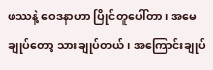ဖဿနဲ့ ဝေဒနာဟာ ပြိုင်တူပေါ်တာ၊ အမေချုပ်တော့ သားချုပ်တယ်၊ အကြောင်းချုပ်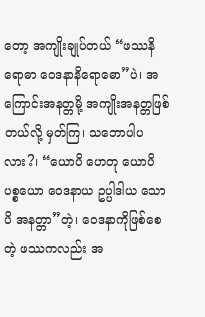တော့ အကျိုးချုပ်တယ် “ဖဿနိရောဓာ ဝေဒနာနိရောဓော”ပဲ၊ အကြောင်းအနတ္တမို့ အကျိုးအနတ္တဖြစ်တယ်လို့ မှတ်ကြ၊ သဘောပါပလား?၊ “ယောပိ ဟေတု ယောပိ ပစ္စယော ဝေဒနာယ ဥပ္ပါဒါယ သောပိ အနတ္တာ”တဲ့၊ ဝေဒနာကိုဖြစ်စေတဲ့ ဖဿကလည်း အ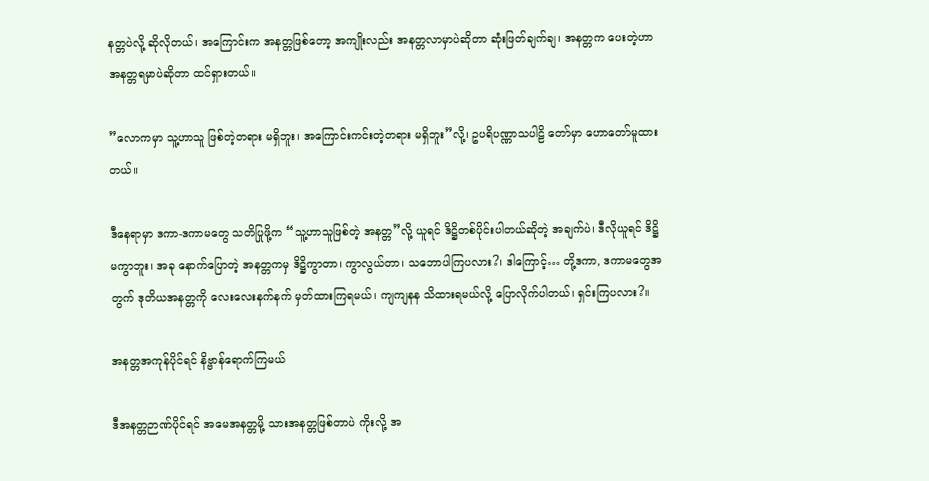နတ္တပဲလို့ ဆိုလိုတယ်၊ အကြောင်းက အနတ္တဖြစ်တော့ အကျိုးလည်း အနတ္တလာမှာပဲဆိုတာ ဆုံးဖြတ်ချက်ချ၊ အနတ္တက ပေးတဲ့ဟာ အနတ္တရမှာပဲဆိုတာ ထင်ရှားတယ်။

”လောကမှာ သူ့ဟာသူ ဖြစ်တဲ့တရား မရှိဘူး၊ အကြောင်းကင်းတဲ့တရား မရှိဘူး”လို့၊ ဥပရိပဏ္ဏာသပါဠိ တော်မှာ ဟောတော်မူထားတယ်။

ဒီနေရာမှာ ဒကာ-ဒကာမတွေ သတိပြုဖို့က “သူ့ဟာသူဖြစ်တဲ့ အနတ္တ”လို့ ယူရင် ဒိဋ္ဌိတစ်ပိုင်းပါတယ်ဆိုတဲ့ အချက်ပဲ၊ ဒီလိုယူရင် ဒိဋ္ဌိ မကွာဘူး၊ အခု နောက်ပြောတဲ့ အနတ္တကမှ ဒိဋ္ဌိကွာတာ၊ ကွာလွယ်တာ၊ သဘောပါကြပလား?၊ ဒါကြောင့်… တို့ဒကာ, ဒကာမတွေအတွက် ဒုတိယအနတ္တကို လေးလေးနက်နက် မှတ်ထားကြရမယ်၊ ကျကျနန သိထားရမယ်လို့ ပြောလိုက်ပါတယ်၊ ရှင်းကြပလား?။

အနတ္တအကုန်ပိုင်ရင် နိဗ္ဗာန်ရောက်ကြမယ်

ဒီအနတ္တဉာဏ်ပိုင်ရင် အမေအနတ္တမို့ သားအနတ္တဖြစ်တာပဲ ကိုးလို့ အ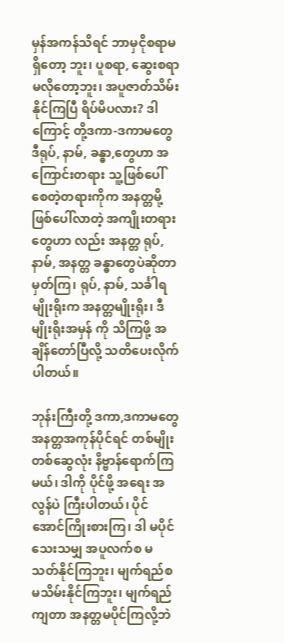မှန်အကန်သိရင် ဘာမှငိုစရာမရှိတော့ ဘူး၊ ပူစရာ, ဆွေးစရာ မလိုတော့ဘူး၊ အပူဇာတ်သိမ်းနိုင်ကြပြီ ရိပ်မိပလား? ဒါကြောင့် တို့ဒကာ-ဒကာမတွေ ဒီရုပ်, နာမ်, ခန္ဓာ,တွေဟာ အကြောင်းတရား သူ့ဖြစ်ပေါ်စေတဲ့တရားကိုက အနတ္တမို့ ဖြစ်ပေါ်လာတဲ့ အကျိုးတရားတွေဟာ လည်း အနတ္တ ရုပ်, နာမ်, အနတ္တ ခန္ဓာတွေပဲဆိုတာ မှတ်ကြ၊ ရုပ်, နာမ်, သင်္ခါရမျိုးရိုးက အနတ္တမျိုးရိုး၊ ဒီမျိုးရိုးအမှန် ကို သိကြဖို့ အချိန်တော်ပြီလို့ သတိပေးလိုက်ပါတယ်။

ဘုန်းကြီးတို့ ဒကာ,ဒကာမတွေ အနတ္တအကုန်ပိုင်ရင် တစ်မျိုးတစ်ဆွေလုံး နိဗ္ဗာန်ရောက်ကြမယ်၊ ဒါကို ပိုင်ဖို့ အရေး အလွန်ပဲ ကြီးပါတယ်၊ ပိုင်အောင်ကြိုးစားကြ၊ ဒါ မပိုင်သေးသမျှ အပူလက်စ မသတ်နိုင်ကြဘူး၊ မျက်ရည်စ မသိမ်းနိုင်ကြဘူး၊ မျက်ရည်ကျတာ အနတ္တမပိုင်ကြလို့ဘဲ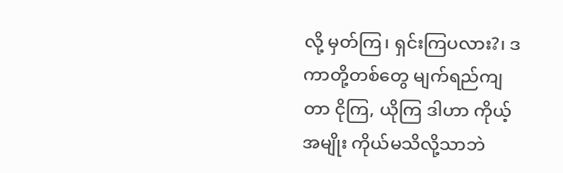လို့ မှတ်ကြ၊ ရှင်းကြပလား?၊ ဒကာတို့တစ်တွေ မျက်ရည်ကျတာ ငိုကြ, ယိုကြ ဒါဟာ ကိုယ့်အမျိုး ကိုယ်မသိလို့သာဘဲ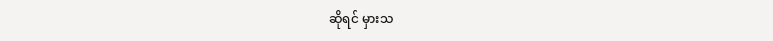ဆိုရင် မှားသ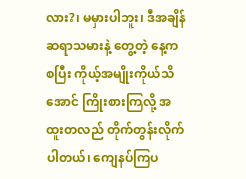လား?၊ မမှားပါဘူး၊ ဒီအချိန် ဆရာသမားနဲ့ တွေ့တဲ့ နေ့ကစပြီး ကိုယ့်အမျိုးကိုယ်သိအောင် ကြိုးစားကြလို့ အထူးတလည် တိုက်တွန်းလိုက်ပါတယ်၊ ကျေနပ်ကြပ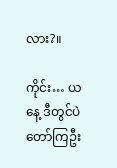လား?။

ကိုင်း… ယနေ့ ဒီတွင်ပဲ တော်ကြဦး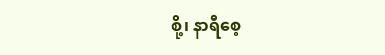စို့၊ နာရီစေ့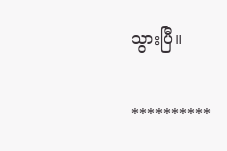သွားပြီ။

**********